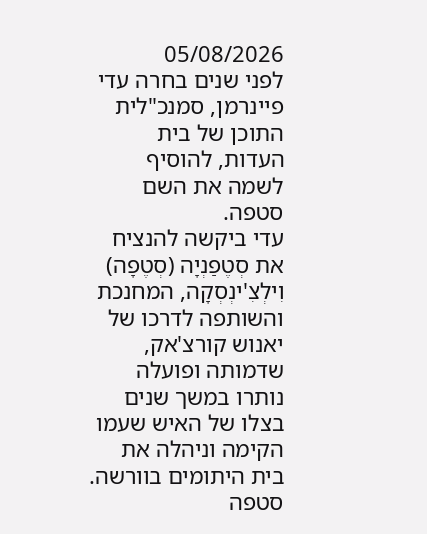05/08/2026
לפני שנים בחרה עדי פיינרמן, סמנכ"לית התוכן של בית העדות, להוסיף לשמה את השם סטפה.
עדי ביקשה להנציח את סְטֶפַנְיָה (סְטֶפָה) וִילְצִ'ינְסְקָה, המחנכת והשותפה לדרכו של יאנוש קורצ'אק, שדמותה ופועלה נותרו במשך שנים בצלו של האיש שעמו הקימה וניהלה את בית היתומים בוורשה.
סטפה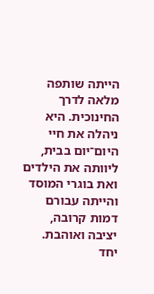הייתה שותפה מלאה לדרך החינוכית. היא ניהלה את חיי היום־יום בבית, ליוותה את הילדים ואת בוגרי המוסד והייתה עבורם דמות קרובה, יציבה ואוהבת. יחד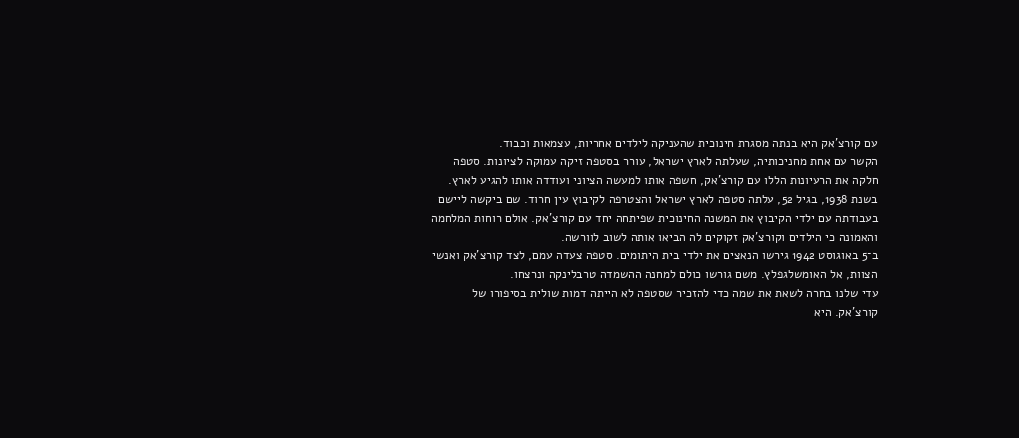עם קורצ'אק היא בנתה מסגרת חינוכית שהעניקה לילדים אחריות, עצמאות וכבוד.
הקשר עם אחת מחניכותיה, שעלתה לארץ ישראל, עורר בסטפה זיקה עמוקה לציונות. סטפה חלקה את הרעיונות הללו עם קורצ'אק, חשפה אותו למעשה הציוני ועודדה אותו להגיע לארץ.
בשנת 1938, בגיל 52, עלתה סטפה לארץ ישראל והצטרפה לקיבוץ עין חרוד. שם ביקשה ליישם בעבודתה עם ילדי הקיבוץ את המשנה החינוכית שפיתחה יחד עם קורצ'אק. אולם רוחות המלחמה והאמונה כי הילדים וקורצ'אק זקוקים לה הביאו אותה לשוב לוורשה.
ב־5 באוגוסט 1942 גירשו הנאצים את ילדי בית היתומים. סטפה צעדה עמם, לצד קורצ'אק ואנשי הצוות, אל האומשלגפלץ. משם גורשו כולם למחנה ההשמדה טרבלינקה ונרצחו.
עדי שלנו בחרה לשאת את שמה כדי להזכיר שסטפה לא הייתה דמות שולית בסיפורו של קורצ'אק. היא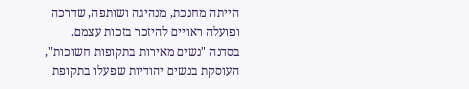הייתה מחנכת, מנהיגה ושותפה, שדרכה ופועלה ראויים להיזכר בזכות עצמם.
בסדנה "נשים מאירות בתקופות חשוכות", העוסקת בנשים יהודיות שפעלו בתקופת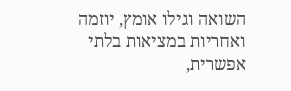השואה וגילו אומץ, יוזמה ואחריות במציאות בלתי אפשרית,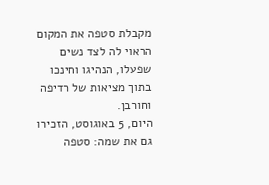מקבלת סטפה את המקום הראוי לה לצד נשים שפעלו, הנהיגו וחינכו בתוך מציאות של רדיפה וחורבן.
היום, 5 באוגוסט, הזכירו גם את שמה: סטפה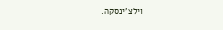וילצ'ינסקה.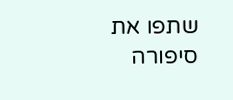שתפו את סיפורה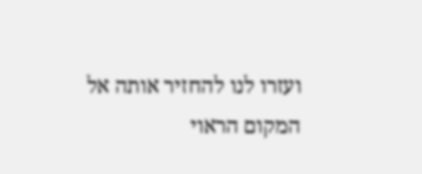ועזרו לנו להחזיר אותה אל המקום הראוי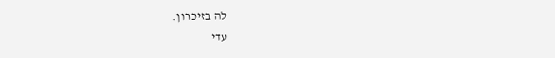לה בזיכרון.
עדי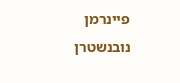פיינרמן נובנשטרן